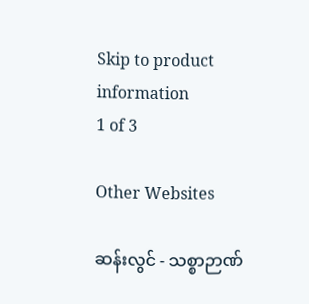Skip to product information
1 of 3

Other Websites

ဆန်းလွင် - သစ္စာဉာဏ်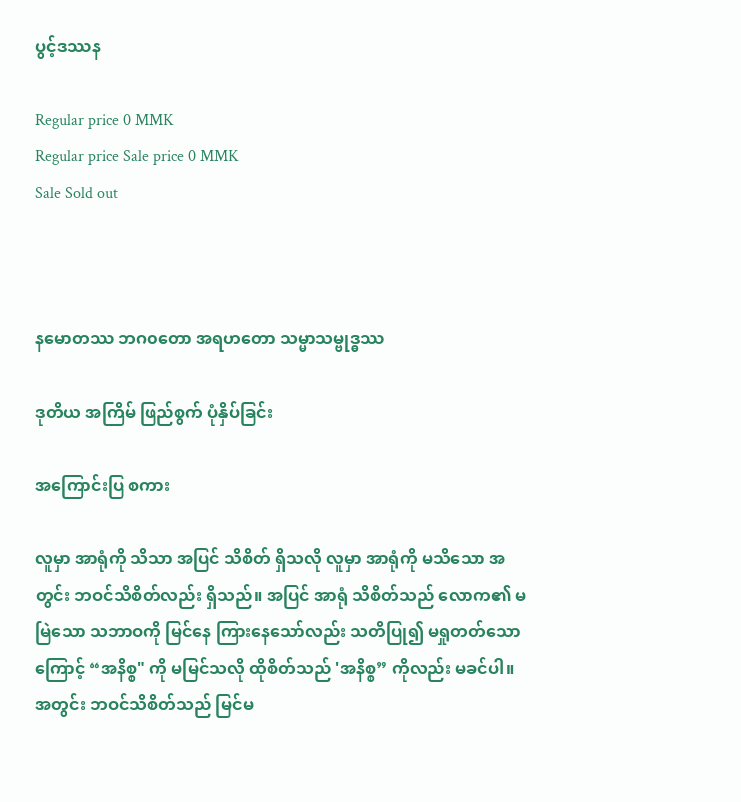ပွင့်ဒဿန

Regular price 0 MMK
Regular price Sale price 0 MMK
Sale Sold out



နမောတဿ ဘဂ၀တော အရဟတော သမ္မာသမ္ဗုဒ္ဓဿ

ဒုတိယ အကြိမ် ဖြည်စွက် ပုံနှိပ်ခြင်း

အကြောင်းပြ စကား

လူမှာ အာရုံကို သိသာ အပြင် သိစိတ် ရှိသလို လူမှာ အာရုံကို မသိသော အတွင်း ဘဝင်သိစိတ်လည်း ရှိသည်။ အပြင် အာရုံ သိစိတ်သည် လောက၏ မမြဲသော သဘာဝကို မြင်နေ ကြားနေသော်လည်း သတိပြု၍ မရှုတတ်သောကြောင့် “အနိစ္စ" ကို မမြင်သလို ထိုစိတ်သည် 'အနိစ္စ” ကိုလည်း မခင်ပါ။ အတွင်း ဘဝင်သိစိတ်သည် မြင်မ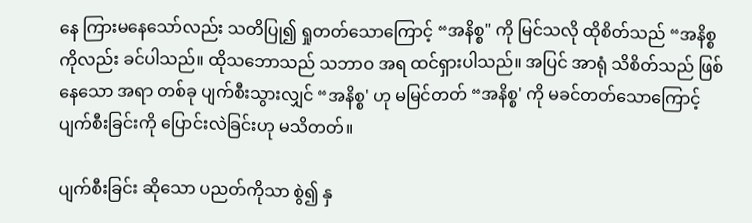နေ ကြားမနေသော်လည်း သတိပြု၍ ရှုတတ်သောကြောင့် “အနိစ္စ" ကို မြင်သလို ထိုစိတ်သည် “အနိစ္စ ကိုလည်း ခင်ပါသည်။ ထိုသဘောသည် သဘာဝ အရ ထင်ရှားပါသည်။ အပြင် အာရုံ သိစိတ်သည် ဖြစ်နေသော အရာ တစ်ခု ပျက်စီးသွားလျှင် “အနိစ္စ' ဟု မမြင်တတ် “အနိစ္စ' ကို မခင်တတ်သောကြောင့် ပျက်စီးခြင်းကို ပြောင်းလဲခြင်းဟု မသိတတ်။

ပျက်စီးခြင်း ဆိုသော ပညတ်ကိုသာ စွဲ၍ နှ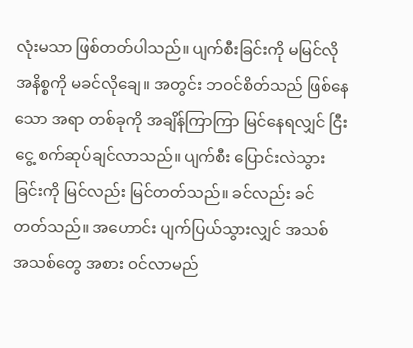လုံးမသာ ဖြစ်တတ်ပါသည်။ ပျက်စီးခြင်းကို မမြင်လို အနိစ္စကို မခင်လိုချေ။ အတွင်း ဘဝင်စိတ်သည် ဖြစ်နေသော အရာ တစ်ခုကို အချိန်ကြာကြာ မြင်နေရလျှင် ငြီးငွေ့ စက်ဆုပ်ချင်လာသည်။ ပျက်စီး ပြောင်းလဲသွားခြင်းကို မြင်လည်း မြင်တတ်သည်။ ခင်လည်း ခင်တတ်သည်။ အဟောင်း ပျက်ပြယ်သွားလျှင် အသစ် အသစ်တွေ အစား ဝင်လာမည်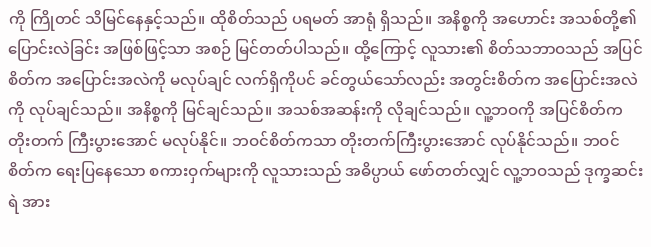ကို ကြိုတင် သိမြင်နေနှင့်သည်။ ထိုစိတ်သည် ပရမတ် အာရုံ ရှိသည်။ အနိစ္စကို အဟောင်း အသစ်တို့၏  ပြောင်းလဲခြင်း အဖြစ်ဖြင့်သာ အစဉ် မြင်တတ်ပါသည်။ ထို့ကြောင့် လူသား၏ စိတ်သဘာဝသည် အပြင်စိတ်က အပြောင်းအလဲကို မလုပ်ချင် လက်ရှိကိုပင် ခင်တွယ်သော်လည်း အတွင်းစိတ်က အပြောင်းအလဲကို လုပ်ချင်သည်။ အနိစ္စကို မြင်ချင်သည်။ အသစ်အဆန်းကို လိုချင်သည်။ လူ့ဘဝကို အပြင်စိတ်က တိုးတက် ကြီးပွားအောင် မလုပ်နိုင်။ ဘဝင်စိတ်ကသာ တိုးတက်ကြီးပွားအောင် လုပ်နိုင်သည်။ ဘဝင်စိတ်က ရေးပြနေသော စကားဝှက်များကို လူသားသည် အဓိပ္ပာယ် ဖော်တတ်လျှင် လူ့ဘဝသည် ဒုက္ခဆင်းရဲ အား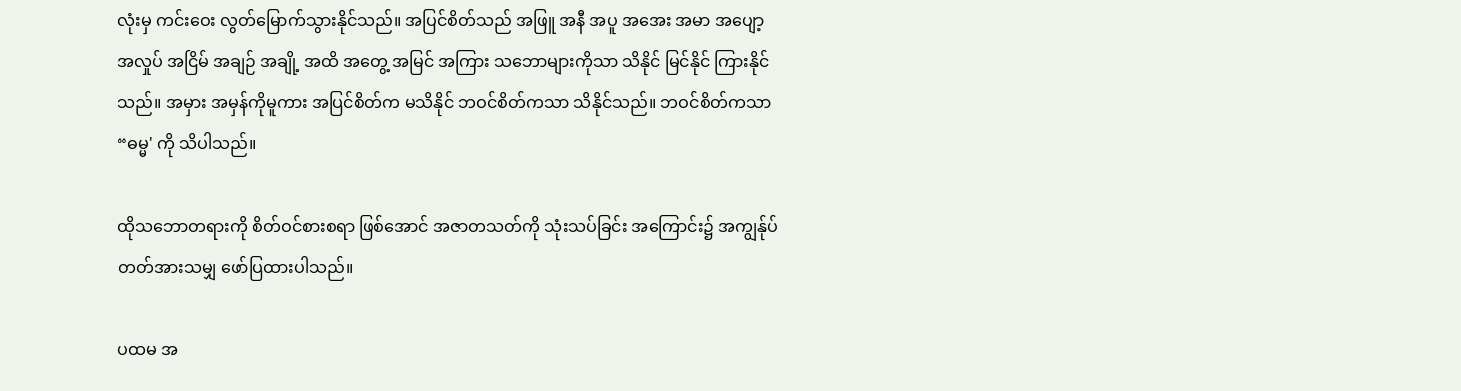လုံးမှ ကင်းဝေး လွတ်မြောက်သွားနိုင်သည်။ အပြင်စိတ်သည် အဖြူ အနီ အပူ အအေး အမာ အပျော့ အလှုပ် အငြိမ် အချဉ် အချို့ အထိ အတွေ့ အမြင် အကြား သဘောများကိုသာ သိနိုင် မြင်နိုင် ကြားနိုင်သည်။ အမှား အမှန်ကိုမူကား အပြင်စိတ်က မသိနိုင် ဘဝင်စိတ်ကသာ သိနိုင်သည်။ ဘဝင်စိတ်ကသာ “ဓမ္မ' ကို သိပါသည်။

ထိုသဘောတရားကို စိတ်ဝင်စားစရာ ဖြစ်အောင် အဇာတသတ်ကို သုံးသပ်ခြင်း အကြောင်း၌ အကျွန်ုပ် တတ်အားသမျှ ဖော်ပြထားပါသည်။

ပထမ အ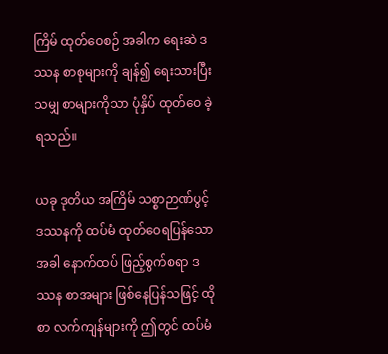ကြိမ် ထုတ်ဝေစဉ် အခါက ရေးဆဲ ဒဿန စာစုများကို ချန်၍ ရေးသားပြီးသမျှ စာများကိုသာ ပုံနှိပ် ထုတ်ဝေ ခဲ့ရသည်။

ယခု ဒုတိယ အကြိမ် သစ္စာဉာဏ်ပွင့် ဒဿနကို ထပ်မံ ထုတ်ဝေရပြန်သော အခါ နောက်ထပ် ဖြည့်စွက်စရာ ဒဿန စာအများ ဖြစ်နေပြန်သဖြင့် ထိုစာ လက်ကျန်များကို ဤတွင် ထပ်မံ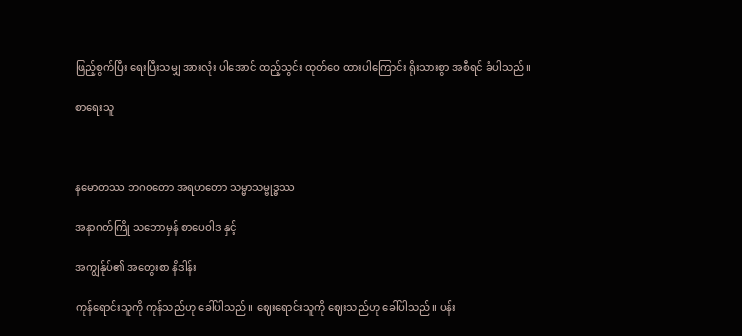ဖြည့်စွက်ပြီး ရေးပြီးသမျှ အားလုံး ပါအောင် ထည့်သွင်း ထုတ်ဝေ ထားပါကြောင်း ရိုးသားစွာ အစီရင် ခံပါသည်။

စာရေးသူ



နမောတဿ ဘဂ၀တော အရဟတော သမ္မာသမ္ဗုဒ္ဓဿ

အနာဂတ်ကြို သဘောမှန် စာပေဝါဒ နှင့်

အကျွန်ုပ်၏ အတွေးစာ နိဒါန်း

ကုန်ရောင်းသူကို ကုန်သည်ဟု ခေါ်ပါသည်။ ဈေးရောင်းသူကို ဈေးသည်ဟု ခေါ်ပါသည်။ ပန်း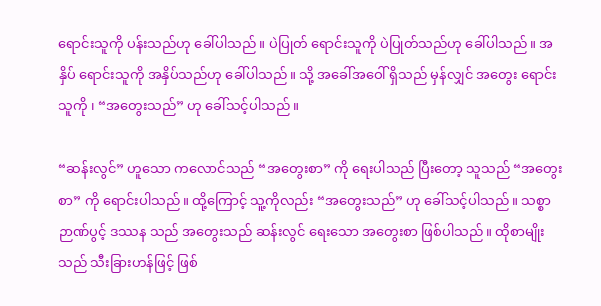ရောင်းသူကို ပန်းသည်ဟု ခေါ်ပါသည်။ ပဲပြုတ် ရောင်းသူကို ပဲပြုတ်သည်ဟု ခေါ်ပါသည်။ အနှိပ် ရောင်းသူကို အနှိပ်သည်ဟု ခေါ်ပါသည်။ သို့ အခေါ်အဝေါ် ရှိသည် မှန်လျှင် အတွေး ရောင်းသူကို ၊ “အတွေးသည်” ဟု ခေါ်သင့်ပါသည်။

“ဆန်းလွင်” ဟူသော ကလောင်သည် “အတွေးစာ” ကို ရေးပါသည် ပြီးတော့ သူသည် “အတွေးစာ” ကို ရောင်းပါသည်။ ထို့ကြောင့် သူ့ကိုလည်း “အတွေးသည်” ဟု ခေါ်သင့်ပါသည်။ သစ္စာ ဉာဏ်ပွင့် ဒဿန သည် အတွေးသည် ဆန်းလွင် ရေးသော အတွေးစာ ဖြစ်ပါသည်။ ထိုစာမျိုးသည် သီးခြားဟန်ဖြင့် ဖြစ်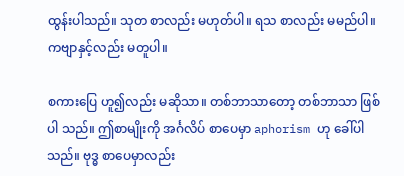ထွန်းပါသည်။ သုတ စာလည်း မဟုတ်ပါ။ ရသ စာလည်း မမည်ပါ။ ကဗျာနှင့်လည်း မတူပါ။

စကားပြေ ဟူ၍လည်း မဆိုသာ။ တစ်ဘာသာတော့ တစ်ဘာသာ ဖြစ်ပါ သည်။ ဤစာမျိုးကို အင်္ဂလိပ် စာပေမှာ aphorism ဟု ခေါ်ပါသည်။ ဗုဒ္ဓ စာပေမှာလည်း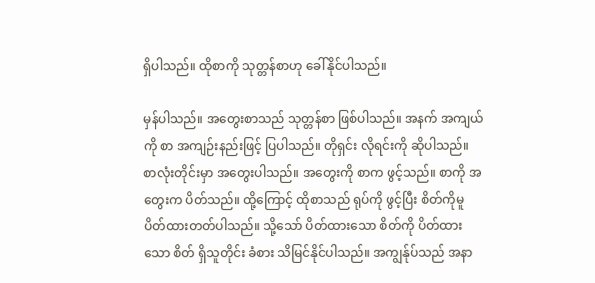ရှိပါသည်။ ထိုစာကို သုတ္တန်စာဟု ခေါ်နိုင်ပါသည်။

မှန်ပါသည်။ အတွေးစာသည် သုတ္တန်စာ ဖြစ်ပါသည်။ အနက် အကျယ်ကို စာ အကျဉ်းနည်းဖြင့် ပြပါသည်။ တိုရှင်း လိုရင်းကို ဆိုပါသည်။ စာလုံးတိုင်းမှာ အတွေးပါသည်။ အတွေးကို စာက ဖွင့်သည်။ စာကို အတွေးက ပိတ်သည်။ ထို့ကြောင့် ထိုစာသည် ရုပ်ကို ဖွင့်ပြီး စိတ်ကိုမူ ပိတ်ထားတတ်ပါသည်။ သို့သော် ပိတ်ထားသော စိတ်ကို ပိတ်ထားသော စိတ် ရှိသူတိုင်း ခံစား သိမြင်နိုင်ပါသည်။ အကျွန်ုပ်သည် အနာ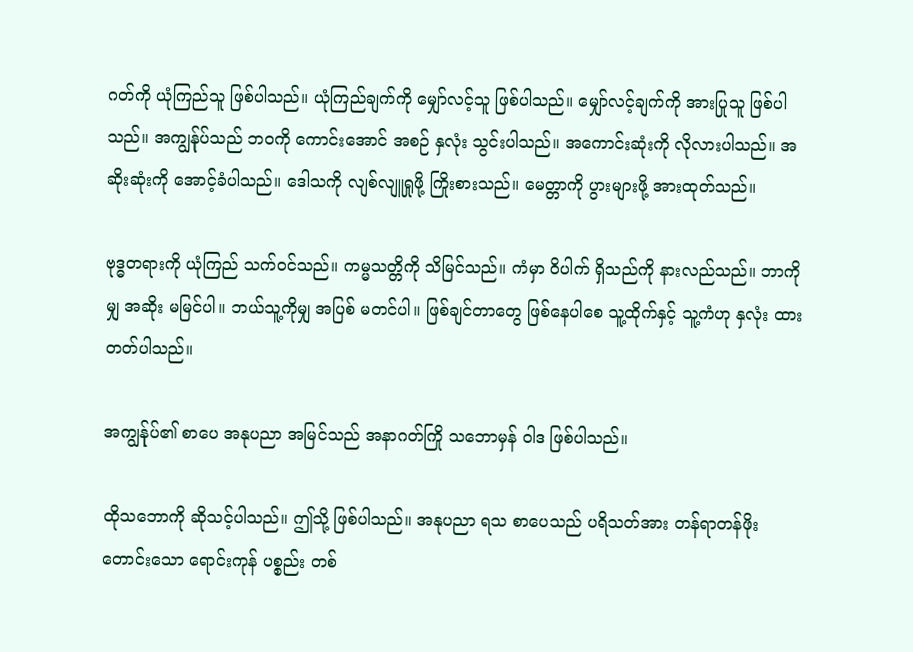ဂတ်ကို ယုံကြည်သူ ဖြစ်ပါသည်။ ယုံကြည်ချက်ကို မျှော်လင့်သူ ဖြစ်ပါသည်။ မျှော်လင့်ချက်ကို အားပြုသူ ဖြစ်ပါသည်။ အကျွန်ုပ်သည် ဘဝကို ကောင်းအောင် အစဉ် နှလုံး သွင်းပါသည်။ အကောင်းဆုံးကို လိုလားပါသည်။ အဆိုးဆုံးကို အောင့်ခံပါသည်။ ဒေါသကို လျစ်လျူရှုဖို့ ကြိုးစားသည်။ မေတ္တာကို ပွားများဖို့ အားထုတ်သည်။

ဗုဒ္ဓတရားကို ယုံကြည် သက်ဝင်သည်။ ကမ္မသတ္တိကို သိမြင်သည်။ ကံမှာ ဝိပါက် ရှိသည်ကို နားလည်သည်။ ဘာကိုမျှ အဆိုး မမြင်ပါ။ ဘယ်သူ့ကိုမျှ အပြစ် မတင်ပါ။ ဖြစ်ချင်တာတွေ ဖြစ်နေပါစေ သူ့ထိုက်နှင့် သူ့ကံဟု နှလုံး ထားတတ်ပါသည်။

အကျွန်ုပ်၏ စာပေ အနုပညာ အမြင်သည် အနာဂတ်ကြို သဘောမှန် ဝါဒ ဖြစ်ပါသည်။

ထိုသဘောကို ဆိုသင့်ပါသည်။ ဤသို့ ဖြစ်ပါသည်။ အနုပညာ ရသ စာပေသည် ပရိသတ်အား တန်ရာတန်ဖိုး တောင်းသော ရောင်းကုန် ပစ္စည်း တစ်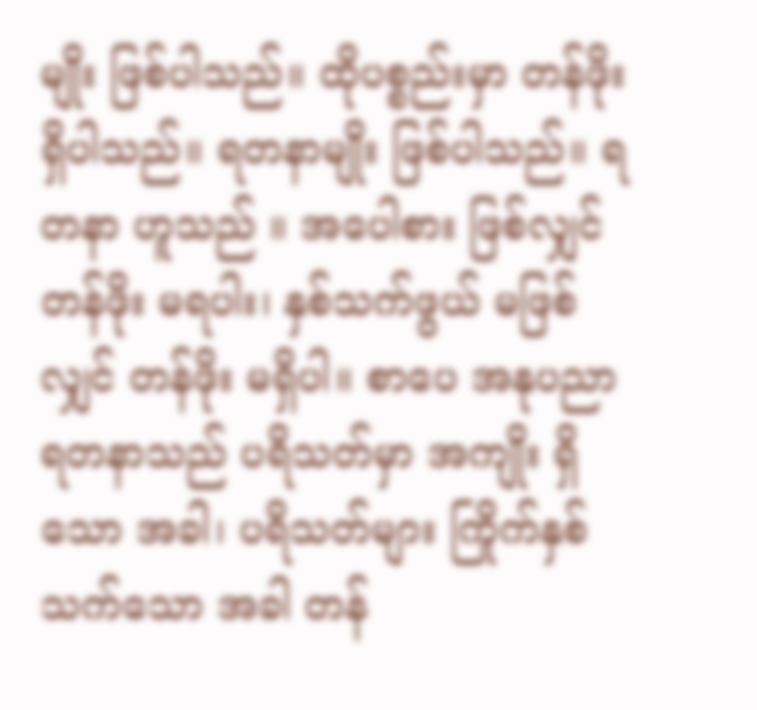မျိုး ဖြစ်ပါသည်။ ထိုပစ္စည်းမှာ တန်ဖိုး ရှိပါသည်။ ရတနာမျိုး ဖြစ်ပါသည်။ ရတနာ ဟူသည် ။ အပေါစား ဖြစ်လျှင် တန်ဖိုး မရပါး၊ နှစ်သက်ဖွယ် မဖြစ်လျှင် တန်ဖိုး မရှိပါ။ စာပေ အနုပညာ ရတနာသည် ပရိသတ်မှာ အကျိုး ရှိသော အခါ၊ ပရိသတ်များ ကြိုက်နှစ်သက်သော အခါ တန်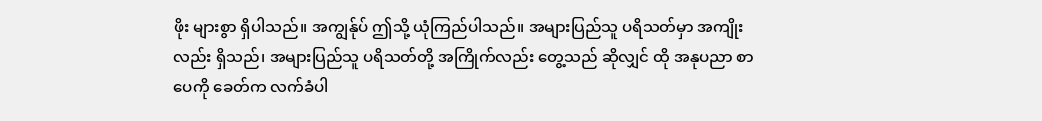ဖိုး များစွာ ရှိပါသည်။ အကျွန်ုပ် ဤသို့ ယုံကြည်ပါသည်။ အများပြည်သူ ပရိသတ်မှာ အကျိုးလည်း ရှိသည်၊ အများပြည်သူ ပရိသတ်တို့ အကြိုက်လည်း တွေ့သည် ဆိုလျှင် ထို အနုပညာ စာပေကို ခေတ်က လက်ခံပါ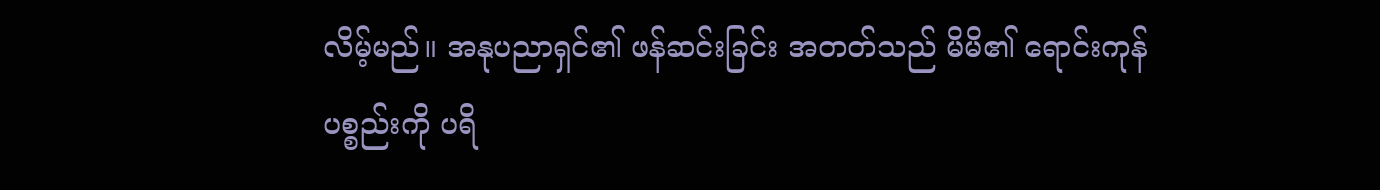လိမ့်မည်။ အနုပညာရှင်၏ ဖန်ဆင်းခြင်း အတတ်သည် မိမိ၏ ရောင်းကုန် ပစ္စည်းကို ပရိ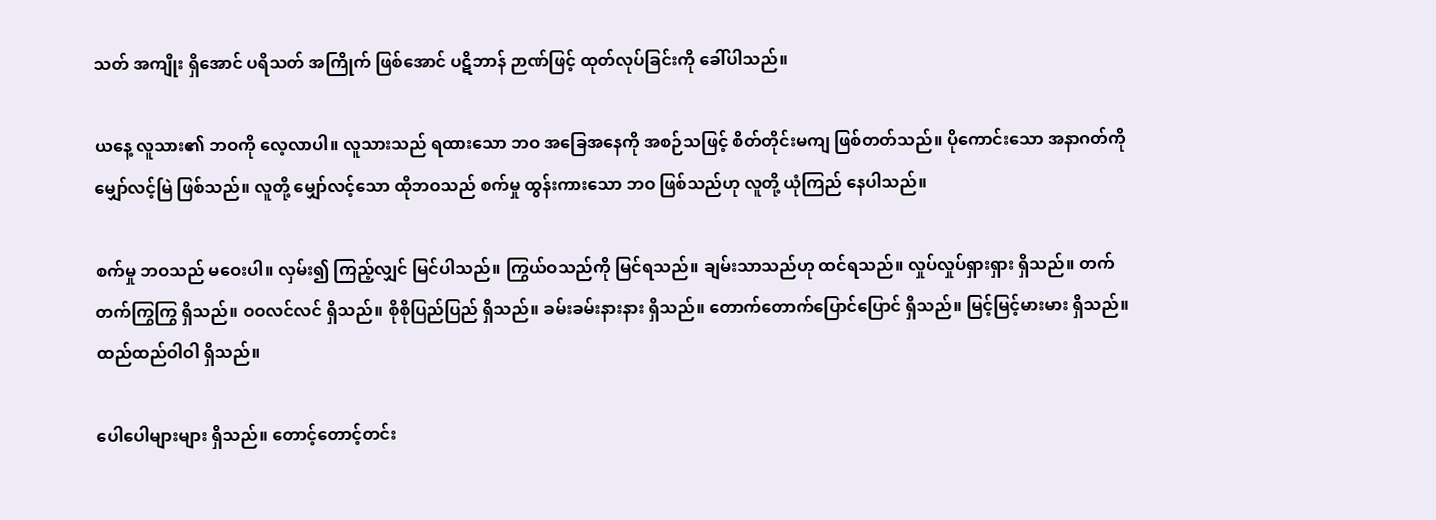သတ် အကျိုး ရှိအောင် ပရိသတ် အကြိုက် ဖြစ်အောင် ပဋိဘာန် ဉာဏ်ဖြင့် ထုတ်လုပ်ခြင်းကို ခေါ်ပါသည်။

ယနေ့ လူသား၏ ဘဝကို လေ့လာပါ။ လူသားသည် ရထားသော ဘဝ အခြေအနေကို အစဉ်သဖြင့် စိတ်တိုင်းမကျ ဖြစ်တတ်သည်။ ပိုကောင်းသော အနာဂတ်ကို မျှော်လင့်မြဲ ဖြစ်သည်။ လူတို့ မျှော်လင့်သော ထိုဘဝသည် စက်မှု ထွန်းကားသော ဘဝ ဖြစ်သည်ဟု လူတို့ ယုံကြည် နေပါသည်။

စက်မှု ဘဝသည် မဝေးပါ။ လှမ်း၍ ကြည့်လျှင် မြင်ပါသည်။ ကြွယ်ဝသည်ကို မြင်ရသည်။ ချမ်းသာသည်ဟု ထင်ရသည်။ လှုပ်လှုပ်ရှားရှား ရှိသည်။ တက်တက်ကြွကြွ ရှိသည်။ ဝဝလင်လင် ရှိသည်။ စိုစိုပြည်ပြည် ရှိသည်။ ခမ်းခမ်းနားနား ရှိသည်။ တောက်တောက်ပြောင်ပြောင် ရှိသည်။ မြင့်မြင့်မားမား ရှိသည်။ ထည်ထည်ဝါဝါ ရှိသည်။

ပေါပေါများများ ရှိသည်။ တောင့်တောင့်တင်း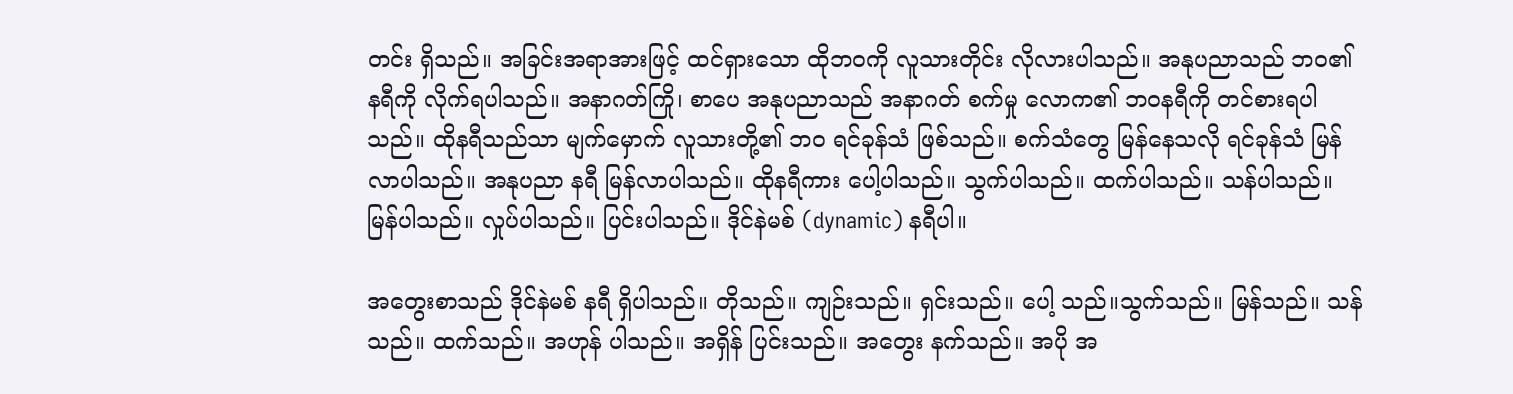တင်း ရှိသည်။ အခြင်းအရာအားဖြင့် ထင်ရှားသော ထိုဘဝကို လူသားတိုင်း လိုလားပါသည်။ အနုပညာသည် ဘဝ၏ နရီကို လိုက်ရပါသည်။ အနာဂတ်ကြို၊ စာပေ အနုပညာသည် အနာဂတ် စက်မှု လောက၏ ဘဝနရီကို တင်စားရပါသည်။ ထိုနရီသည်သာ မျက်မှောက် လူသားတို့၏ ဘဝ ရင်ခုန်သံ ဖြစ်သည်။ စက်သံတွေ မြန်နေသလို ရင်ခုန်သံ မြန်လာပါသည်။ အနုပညာ နရီ မြန်လာပါသည်။ ထိုနရီကား ပေါ့ပါသည်။ သွက်ပါသည်။ ထက်ပါသည်။ သန်ပါသည်။ မြန်ပါသည်။ လှုပ်ပါသည်။ ပြင်းပါသည်။ ဒိုင်နဲမစ် (dynamic) နရီပါ။

အတွေးစာသည် ဒိုင်နဲမစ် နရီ ရှိပါသည်။ တိုသည်။ ကျဉ်းသည်။ ရှင်းသည်။ ပေါ့ သည်။သွက်သည်။ မြန်သည်။ သန်သည်။ ထက်သည်။ အဟုန် ပါသည်။ အရှိန် ပြင်းသည်။ အတွေး နက်သည်။ အပို အ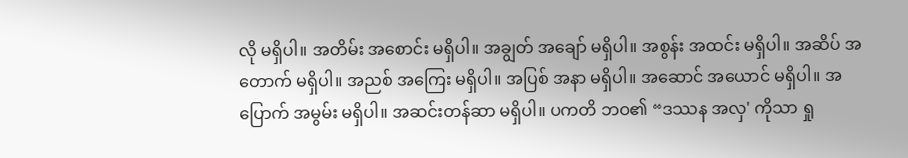လို မရှိပါ။ အတိမ်း အစောင်း မရှိပါ။ အချွတ် အချော် မရှိပါ။ အစွန်း အထင်း မရှိပါ။ အဆိပ် အတောက် မရှိပါ။ အညစ် အကြေး မရှိပါ။ အပြစ် အနာ မရှိပါ။ အဆောင် အယောင် မရှိပါ။ အပြောက် အမွမ်း မရှိပါ။ အဆင်းတန်ဆာ မရှိပါ။ ပကတိ ဘဝ၏ “ဒဿန အလှ' ကိုသာ ရှု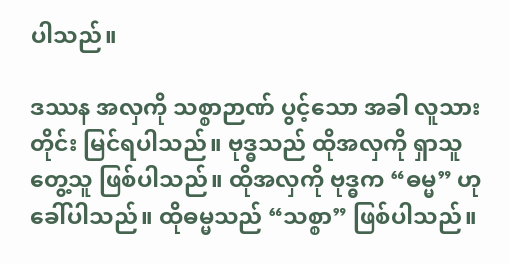ပါသည်။

ဒဿန အလှကို သစ္စာဉာဏ် ပွင့်သော အခါ လူသားတိုင်း မြင်ရပါသည်။ ဗုဒ္ဓသည် ထိုအလှကို ရှာသူ တွေ့သူ ဖြစ်ပါသည်။ ထိုအလှကို ဗုဒ္ဓက “ဓမ္မ” ဟု ခေါ်ပါသည်။ ထိုဓမ္မသည် “သစ္စာ” ဖြစ်ပါသည်။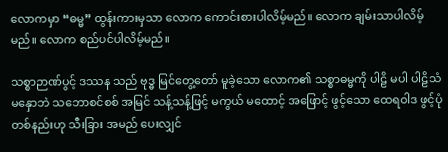လောကမှာ “ဓမ္မ” ထွန်းကားမှသာ လောက ကောင်းစားပါလိမ့်မည်။ လောက ချမ်းသာပါလိမ့်မည်။ လောက စည်ပင်ပါလိမ့်မည်။

သစ္စာဉာဏ်ပွင့် ဒဿန သည် ဗုဒ္ဓ မြင်တွေ့တော် မူခဲ့သော လောက၏ သစ္စာဓမ္မကို ပါဠိ မပါ ပါဠိသံ မနှောဘဲ သဘောစင်စစ် အမြင် သန့်သန့်ဖြင့် မကွယ် မထောင့် အဖြောင့် ဖွင့်သော ထေရဝါဒ ဖွင့်ပုံ တစ်နည်းဟု သီးခြား အမည် ပေးလျှင်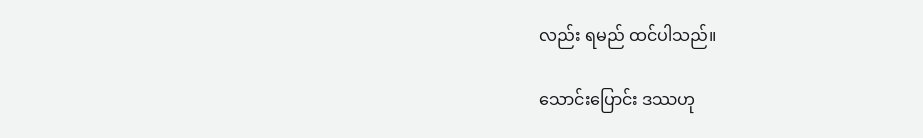လည်း ရမည် ထင်ပါသည်။

သောင်းပြောင်း ဒဿဟု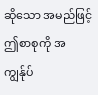ဆိုသော အမည်ဖြင့် ဤစာစုကို အကျွန်ုပ်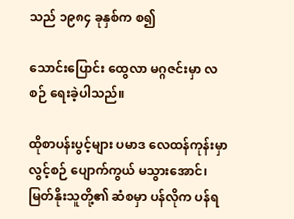သည် ၁၉၈၄ ခုနှစ်က စ၍

သောင်းပြောင်း ထွေလာ မဂ္ဂဇင်းမှာ လစဉ် ရေးခဲ့ပါသည်။

ထိုစာပန်းပွင့်များ ပမာဒ လေထန်ကုန်းမှာ လွင့်စဉ် ပျောက်ကွယ် မသွားအောင်၊ မြတ်နိုးသူတို့၏ ဆံစမှာ ပန်လိုက ပန်ရ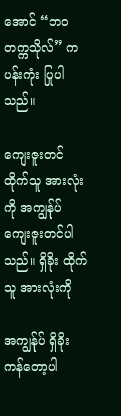အောင် “ဘဝ တက္ကသိုလ်” က ပန်းကုံး ပြုပါသည်။

ကျေးဇူးတင်ထိုက်သူ အားလုံးကို အကျွန်ုပ် ကျေးဇူးတင်ပါသည်။ ရှိခိုး ထိုက်သူ အားလုံးကို

အကျွန်ုပ် ရှိခိုး ကန်တော့ပါ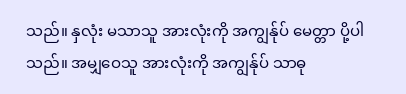သည်။ နှလုံး မသာသူ အားလုံးကို အကျွန်ုပ် မေတ္တာ ပို့ပါသည်။ အမျှဝေသူ အားလုံးကို အကျွန်ုပ် သာဓု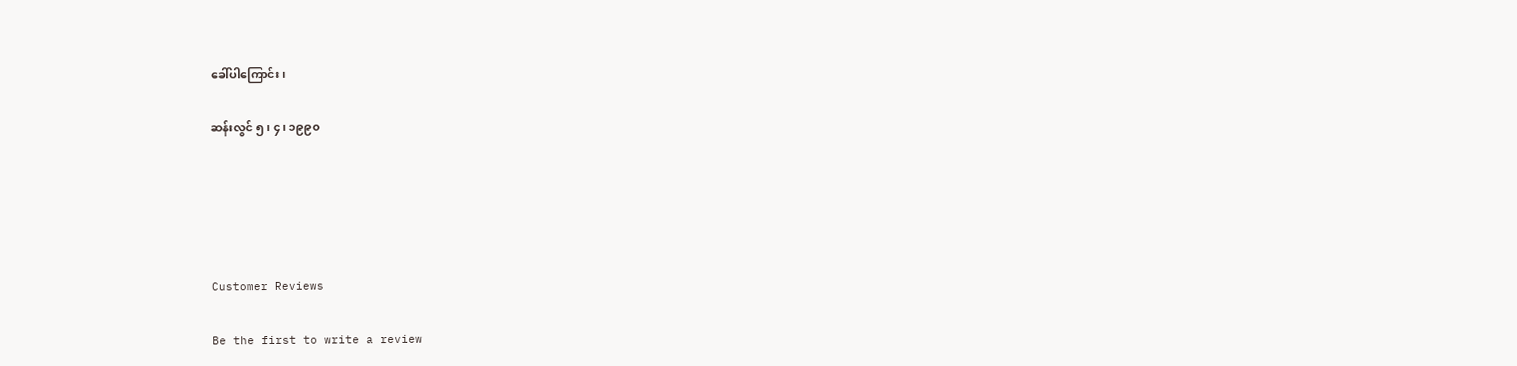ခေါ်ပါကြောင်း၊

ဆန်းလွင် ၅၊ ၄၊ ၁၉၉၀





Customer Reviews

Be the first to write a review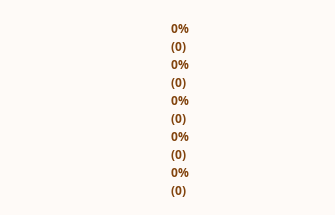0%
(0)
0%
(0)
0%
(0)
0%
(0)
0%
(0)